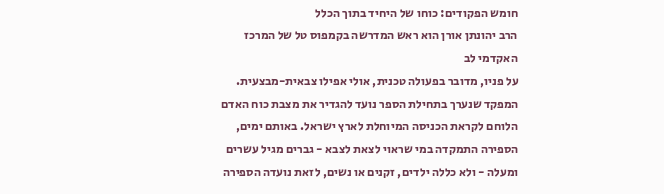חומש הפקודים: כוחו של היחיד בתוך הכלל
הרב יהונתן אורן הוא ראש המדרשה בקמפוס טל של המרכז האקדמי לב
על פניו, מדובר בפעולה טכנית, אולי אפילו צבאית-מבצעית. המפקד שנערך בתחילת הספר נועד להגדיר את מצבת כוח האדם הלוחם לקראת הכניסה המיוחלת לארץ ישראל. באותם ימים, הספירה התמקדה במי שראוי לצאת לצבא - גברים מגיל עשרים ומעלה - ולא כללה ילדים, זקנים או נשים, לזאת נועדה הספירה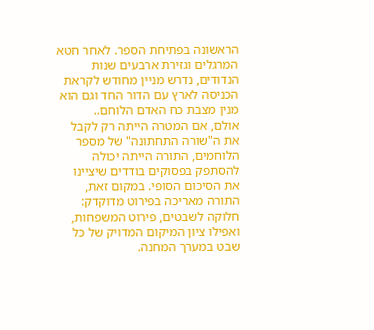הראשונה בפתיחת הספר. לאחר חטא המרגלים וגזירת ארבעים שנות הנדודים, נדרש מניין מחודש לקראת הכניסה לארץ עם הדור החד וגם הוא מנין מצבת כח האדם הלוחם..
אולם, אם המטרה הייתה רק לקבל את ה"שורה התחתונה" של מספר הלוחמים, התורה הייתה יכולה להסתפק בפסוקים בודדים שיציינו את הסיכום הסופי. במקום זאת, התורה מאריכה בפירוט מדוקדק: חלוקה לשבטים, פירוט המשפחות, ואפילו ציון המיקום המדויק של כל שבט במערך המחנה.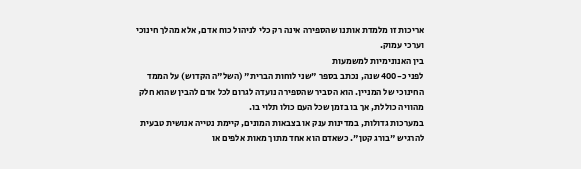אריכות זו מלמדת אותנו שהספירה אינה רק כלי לניהול כוח אדם, אלא מהלך חינוכי וערכי עמוק.
בין האנונימיות למשמעות
לפני כ-400 שנה, נכתב בספר "שני לוחות הברית" (השל"ה הקדוש) על הממד החינוכי של המניין. הוא הסביר שהספירה נועדה לגרום לכל אדם להבין שהוא חלק מהוויה כוללת, אך בו בזמן שכל העם כולו תלוי בו.
במערכות גדולות, במדינות ענק או בצבאות המונים, קיימת נטייה אנושית טבעית להרגיש "בורג קטן". כשאדם הוא אחד מתוך מאות אלפים או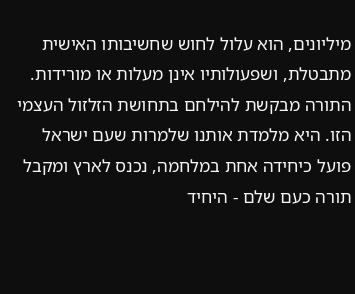מיליונים, הוא עלול לחוש שחשיבותו האישית מתבטלת, ושפעולותיו אינן מעלות או מורידות. התורה מבקשת להילחם בתחושת הזלזול העצמי הזו. היא מלמדת אותנו שלמרות שעם ישראל פועל כיחידה אחת במלחמה, נכנס לארץ ומקבל תורה כעם שלם - היחיד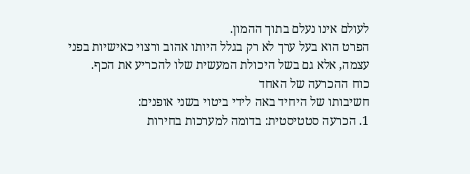לעולם אינו נעלם בתוך ההמון.
הפרט הוא בעל ערך לא רק בגלל היותו אהוב ורצוי כאישיות בפני עצמה, אלא גם בשל היכולת המעשית שלו להכריע את הכף.
כוח ההכרעה של האחד
חשיבותו של היחיד באה לידי ביטוי בשני אופנים:
1. הכרעה סטטיסטית: בדומה למערכות בחירות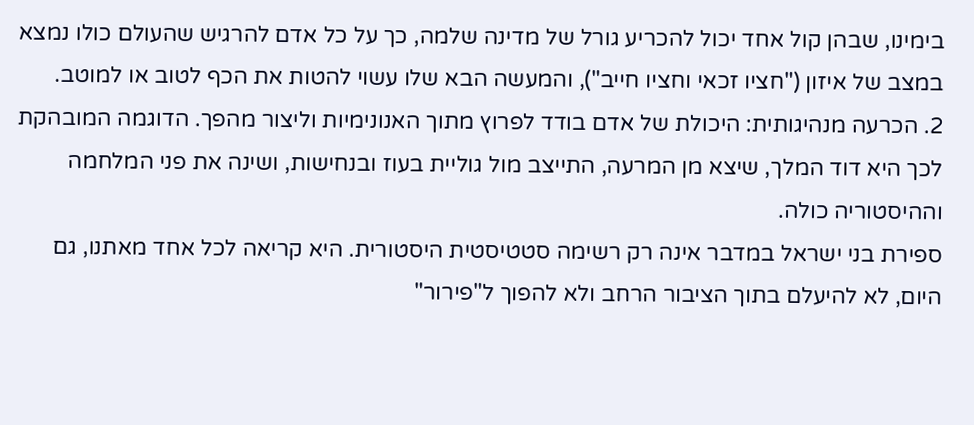בימינו, שבהן קול אחד יכול להכריע גורל של מדינה שלמה, כך על כל אדם להרגיש שהעולם כולו נמצא במצב של איזון ("חציו זכאי וחציו חייב"), והמעשה הבא שלו עשוי להטות את הכף לטוב או למוטב.
2. הכרעה מנהיגותית: היכולת של אדם בודד לפרוץ מתוך האנונימיות וליצור מהפך. הדוגמה המובהקת לכך היא דוד המלך, שיצא מן המרעה, התייצב מול גוליית בעוז ובנחישות, ושינה את פני המלחמה וההיסטוריה כולה.
ספירת בני ישראל במדבר אינה רק רשימה סטטיסטית היסטורית. היא קריאה לכל אחד מאתנו, גם היום, לא להיעלם בתוך הציבור הרחב ולא להפוך ל"פירור"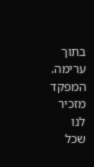בתוך ערימה. המפקד מזכיר לנו שכל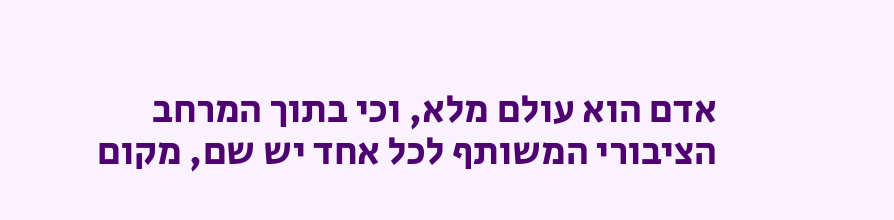אדם הוא עולם מלא, וכי בתוך המרחב הציבורי המשותף לכל אחד יש שם, מקום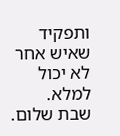ותפקיד שאיש אחר לא יכול למלא.
שבת שלום.